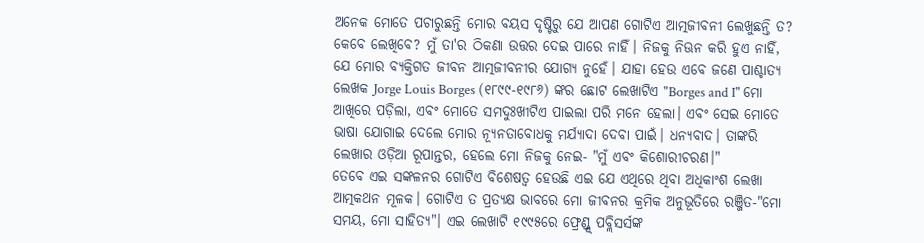ଅନେକ ମୋତେ ପଚାରୁଛନ୍ତି ମୋର ବୟସ ଦୃଷ୍ଟିରୁ ଯେ ଆପଣ ଗୋଟିଏ ଆତ୍ମଜୀବନୀ ଲେଖୁଛନ୍ତି ତ? କେବେ ଲେଖିବେ? ମୁଁ ତା'ର ଠିକଣା ଉତ୍ତର ଦେଇ ପାରେ ନାହିଁ। ନିଜକୁ ନିଊନ କରି ହୁଏ ନାହିଁ, ଯେ ମୋର ବ୍ୟକ୍ତିଗତ ଜୀବନ ଆତ୍ମଜୀବନୀର ଯୋଗ୍ୟ ନୁହେଁ। ଯାହା ହେଉ ଏବେ ଜଣେ ପାଶ୍ଚାତ୍ୟ ଲେଖକ Jorge Louis Borges (୧୮୯୯-୧୯୮୬) ଙ୍କର ଛୋଟ ଲେଖାଟିଏ "Borges and I" ମୋ ଆଖିରେ ପଡ଼ିଲା, ଏବଂ ମୋତେ ସମଦୁଃଖୀଟିଏ ପାଇଲା ପରି ମନେ ହେଲା। ଏବଂ ସେଇ ମୋତେ ଭାଷା ଯୋଗାଇ ଦେଲେ ମୋର ନ୍ୟୂନତାବୋଧକୁ ମର୍ଯ୍ୟାଦା ଦେବା ପାଇଁ। ଧନ୍ୟବାଦ। ତାଙ୍କରି ଲେଖାର ଓଡ଼ିଆ ରୂପାନ୍ତର, ହେଲେ ମୋ ନିଜକୁ ନେଇ- "ମୁଁ ଏବଂ କିଶୋରୀଚରଣ।"
ତେବେ ଏଇ ସଙ୍କଳନର ଗୋଟିଏ ବିଶେଷତ୍ୱ ହେଉଛି ଏଇ ଯେ ଏଥିରେ ଥିବା ଅଧିକାଂଶ ଲେଖା ଆତ୍ମକଥନ ମୂଳକ। ଗୋଟିଏ ତ ପ୍ରତ୍ୟକ୍ଷ ଭାବରେ ମୋ ଜୀବନର କ୍ରମିକ ଅନୁଭୂତିରେ ରଞ୍ଜିତ-"ମୋ ସମୟ, ମୋ ସାହିତ୍ୟ"। ଏଇ ଲେଖାଟି ୧୯୯୫ରେ ଫ୍ରେଣ୍ଡ୍ସ୍ ପବ୍ଲିସର୍ସଙ୍କ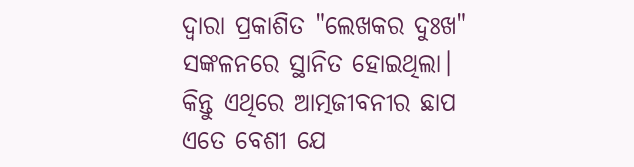ଦ୍ୱାରା ପ୍ରକାଶିତ "ଲେଖକର ଦୁଃଖ" ସଙ୍କଳନରେ ସ୍ଥାନିତ ହୋଇଥିଲା। କିନ୍ତୁ ଏଥିରେ ଆତ୍ମଜୀବନୀର ଛାପ ଏତେ ବେଶୀ ଯେ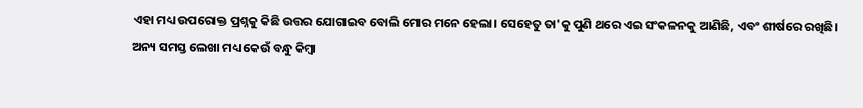ଏହା ମଧ୍ୟ ଉପରୋକ୍ତ ପ୍ରଶ୍ନକୁ କିଛି ଉତ୍ତର ଯୋଗାଇବ ବୋଲି ମୋର ମନେ ହେଲା। ସେହେତୁ ତା'କୁ ପୁଣି ଥରେ ଏଇ ସଂକଳନକୁ ଆଣିଛି, ଏବଂ ଶୀର୍ଷରେ ରଖିଛି।
ଅନ୍ୟ ସମସ୍ତ ଲେଖା ମଧ୍ୟ କେଉଁ ବନ୍ଧୁ କିମ୍ବା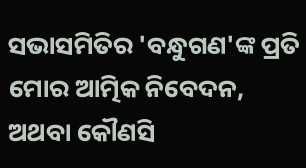ସଭାସମିତିର 'ବନ୍ଧୁଗଣ'ଙ୍କ ପ୍ରତି ମୋର ଆତ୍ମିକ ନିବେଦନ, ଅଥବା କୌଣସି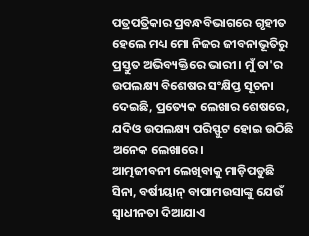ପତ୍ରପତ୍ରିକାର ପ୍ରବନ୍ଧବିଭାଗରେ ଗୃହୀତ ହେଲେ ମଧ୍ୟ ମୋ ନିଜର ଜୀବନାଭୂତିରୁ ପ୍ରସ୍ତୁତ ଅଭିବ୍ୟକ୍ତିରେ ଭାରୀ। ମୁଁ ତା'ର ଉପଲକ୍ଷ୍ୟ ବିଶେଷର ସଂକ୍ଷିପ୍ତ ସୂଚନା ଦେଇଛି, ପ୍ରତ୍ୟେକ ଲେଖାର ଶେଷରେ, ଯଦିଓ ଉପଲକ୍ଷ୍ୟ ପରିସ୍ଫୁଟ ହୋଇ ଉଠିଛି ଅନେକ ଲେଖାରେ।
ଆତ୍ମଜୀବନୀ ଲେଖିବାକୁ ମାଡ଼ିପଡୁଛି ସିନା, ବର୍ଷୀୟାନ୍ ବାପାମଉସାଙ୍କୁ ଯେଉଁ ସ୍ୱାଧୀନତା ଦିଆଯାଏ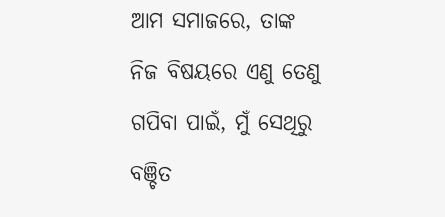ଆମ ସମାଜରେ, ତାଙ୍କ ନିଜ ବିଷୟରେ ଏଣୁ ତେଣୁ ଗପିବା ପାଇଁ, ମୁଁ ସେଥିରୁ ବଞ୍ଚିତ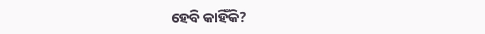ହେବି କାହିଁକି?